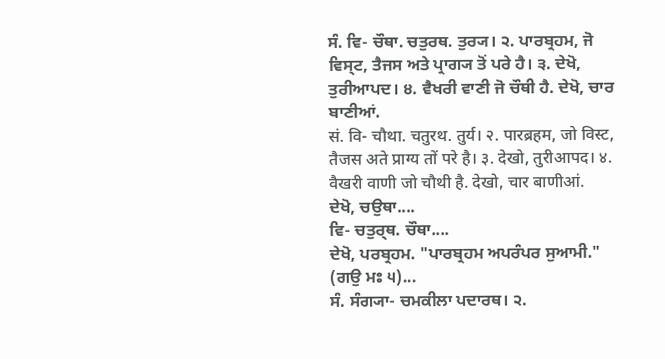ਸੰ. ਵਿ- ਚੌਥਾ. ਚਤੁਰਥ. ਤੁਰ੍ਯ। ੨. ਪਾਰਬ੍ਰਹਮ, ਜੋ ਵਿਸ੍ਟ, ਤੈਜਸ ਅਤੇ ਪ੍ਰਾਗ੍ਯ ਤੋਂ ਪਰੇ ਹੈ। ੩. ਦੇਖੋ, ਤੁਰੀਆਪਦ। ੪. ਵੈਖਰੀ ਵਾਣੀ ਜੋ ਚੌਥੀ ਹੈ. ਦੇਖੋ, ਚਾਰ ਬਾਣੀਆਂ.
सं. वि- चौथा. चतुरथ. तुर्य। २. पारब्रहम, जो विस्ट, तैजस अते प्राग्य तों परे है। ३. देखो, तुरीआपद। ४. वैखरी वाणी जो चौथी है. देखो, चार बाणीआं.
ਦੇਖੋ, ਚਉਥਾ....
ਵਿ- ਚਤੁਰ੍ਥ. ਚੌਥਾ....
ਦੇਖੋ, ਪਰਬ੍ਰਹਮ. "ਪਾਰਬ੍ਰਹਮ ਅਪਰੰਪਰ ਸੁਆਮੀ." (ਗਉ ਮਃ ੫)...
ਸੰ. ਸੰਗ੍ਯਾ- ਚਮਕੀਲਾ ਪਦਾਰਥ। ੨.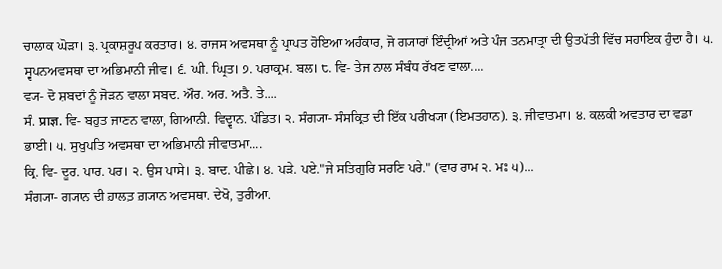ਚਾਲਾਕ ਘੋੜਾ। ੩. ਪ੍ਰਕਾਸ਼ਰੂਪ ਕਰਤਾਰ। ੪. ਰਾਜਸ ਅਵਸਥਾ ਨੂੰ ਪ੍ਰਾਪਤ ਹੋਇਆ ਅਹੰਕਾਰ, ਜੋ ਗ੍ਯਾਰਾਂ ਇੰਦ੍ਰੀਆਂ ਅਤੇ ਪੰਜ ਤਨਮਾਤ੍ਰਾ ਦੀ ਉਤਪੱਤੀ ਵਿੱਚ ਸਹਾਇਕ ਹੁੰਦਾ ਹੈ। ੫. ਸ੍ਵਪਨਅਵਸਥਾ ਦਾ ਅਭਿਮਾਨੀ ਜੀਵ। ੬. ਘੀ. ਘ੍ਰਿਤ। ੭. ਪਰਾਕ੍ਰਮ. ਬਲ। ੮. ਵਿ- ਤੇਜ ਨਾਲ ਸੰਬੰਧ ਰੱਖਣ ਵਾਲਾ....
ਵ੍ਯ- ਦੋ ਸ਼ਬਦਾਂ ਨੂੰ ਜੋੜਨ ਵਾਲਾ ਸਬਦ. ਔਰ. ਅਰ. ਅਤੈ. ਤੇ....
ਸੰ. प्राज्ञ. ਵਿ- ਬਹੁਤ ਜਾਣਨ ਵਾਲਾ, ਗਿਆਨੀ. ਵਿਦ੍ਵਾਨ. ਪੰਡਿਤ। ੨. ਸੰਗ੍ਯਾ- ਸੰਸਕ੍ਰਿਤ ਦੀ ਇੱਕ ਪਰੀਖ੍ਯਾ (ਇਮਤਹਾਨ). ੩. ਜੀਵਾਤਮਾ। ੪. ਕਲਕੀ ਅਵਤਾਰ ਦਾ ਵਡਾ ਭਾਈ। ੫. ਸੁਖੁਪਤਿ ਅਵਸਥਾ ਦਾ ਅਭਿਮਾਨੀ ਜੀਵਾਤਮਾ....
ਕ੍ਰਿ. ਵਿ- ਦੂਰ. ਪਾਰ. ਪਰ। ੨. ਉਸ ਪਾਸੇ। ੩. ਬਾਦ. ਪੀਛੇ। ੪. ਪੜੇ. ਪਏ."ਜੇ ਸਤਿਗੁਰਿ ਸਰਣਿ ਪਰੇ." (ਵਾਰ ਰਾਮ ੨. ਮਃ ੫)...
ਸੰਗ੍ਯਾ- ਗ੍ਯਾਨ ਦੀ ਹ਼ਾਲਤ਼ ਗ਼੍ਯਾਨ ਅਵਸਥਾ. ਦੇਖੋ, ਤੁਰੀਆ.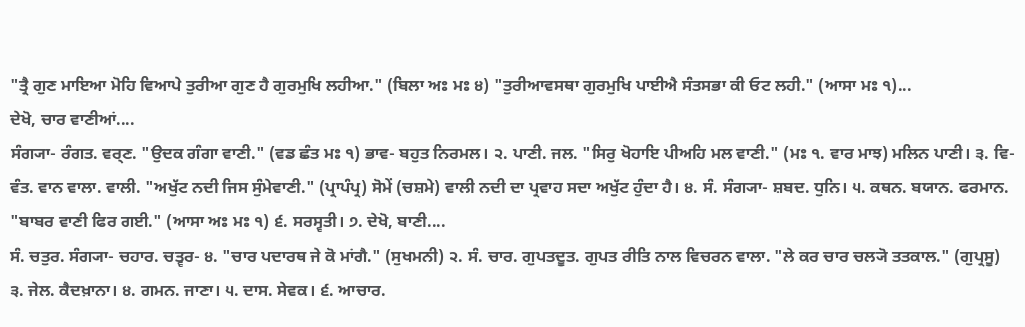"ਤ੍ਰੈ ਗੁਣ ਮਾਇਆ ਮੋਹਿ ਵਿਆਪੇ ਤੁਰੀਆ ਗੁਣ ਹੈ ਗੁਰਮੁਖਿ ਲਹੀਆ." (ਬਿਲਾ ਅਃ ਮਃ ੪) "ਤੁਰੀਆਵਸਥਾ ਗੁਰਮੁਖਿ ਪਾਈਐ ਸੰਤਸਭਾ ਕੀ ਓਟ ਲਹੀ." (ਆਸਾ ਮਃ ੧)...
ਦੇਖੋ, ਚਾਰ ਵਾਣੀਆਂ....
ਸੰਗ੍ਯਾ- ਰੰਗਤ. ਵਰ੍ਣ. "ਉਦਕ ਗੰਗਾ ਵਾਣੀ." (ਵਡ ਛੰਤ ਮਃ ੧) ਭਾਵ- ਬਹੁਤ ਨਿਰਮਲ। ੨. ਪਾਣੀ. ਜਲ. "ਸਿਰੁ ਖੋਹਾਇ ਪੀਅਹਿ ਮਲ ਵਾਣੀ." (ਮਃ ੧. ਵਾਰ ਮਾਝ) ਮਲਿਨ ਪਾਣੀ। ੩. ਵਿ- ਵੰਤ. ਵਾਨ ਵਾਲਾ. ਵਾਲੀ. "ਅਖੁੱਟ ਨਦੀ ਜਿਸ ਸੁੰਮੇਵਾਣੀ." (ਪ੍ਰਾਪੰਪ੍ਰ) ਸੋਮੇਂ (ਚਸ਼ਮੇ) ਵਾਲੀ ਨਦੀ ਦਾ ਪ੍ਰਵਾਹ ਸਦਾ ਅਖੁੱਟ ਹੁੰਦਾ ਹੈ। ੪. ਸੰ. ਸੰਗ੍ਯਾ- ਸ਼ਬਦ. ਧੁਨਿ। ੫. ਕਥਨ. ਬਯਾਨ. ਫਰਮਾਨ. "ਬਾਬਰ ਵਾਣੀ ਫਿਰ ਗਈ." (ਆਸਾ ਅਃ ਮਃ ੧) ੬. ਸਰਸ੍ਵਤੀ। ੭. ਦੇਖੋ, ਬਾਣੀ....
ਸੰ. ਚਤੁਰ. ਸੰਗ੍ਯਾ- ਚਹਾਰ. ਚਤ੍ਵਰ- ੪. "ਚਾਰ ਪਦਾਰਥ ਜੇ ਕੋ ਮਾਂਗੈ." (ਸੁਖਮਨੀ) ੨. ਸੰ. ਚਾਰ. ਗੁਪਤਦੂਤ. ਗੁਪਤ ਰੀਤਿ ਨਾਲ ਵਿਚਰਨ ਵਾਲਾ. "ਲੇ ਕਰ ਚਾਰ ਚਲ੍ਯੋ ਤਤਕਾਲ." (ਗੁਪ੍ਰਸੂ) ੩. ਜੇਲ. ਕੈਦਖ਼ਾਨਾ। ੪. ਗਮਨ. ਜਾਣਾ। ੫. ਦਾਸ. ਸੇਵਕ। ੬. ਆਚਾਰ.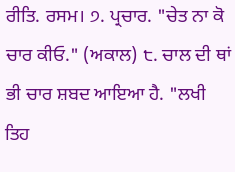ਰੀਤਿ. ਰਸਮ। ੭. ਪ੍ਰਚਾਰ. "ਚੇਤ ਨਾ ਕੋ ਚਾਰ ਕੀਓ." (ਅਕਾਲ) ੮. ਚਾਲ ਦੀ ਥਾਂ ਭੀ ਚਾਰ ਸ਼ਬਦ ਆਇਆ ਹੈ. "ਲਖੀ ਤਿਹ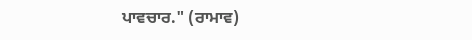ਪਾਵਚਾਰ." (ਰਾਮਾਵ)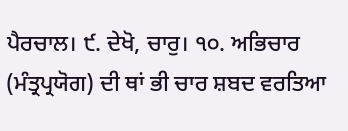ਪੈਰਚਾਲ। ੯. ਦੇਖੋ, ਚਾਰੁ। ੧੦. ਅਭਿਚਾਰ (ਮੰਤ੍ਰਪ੍ਰਯੋਗ) ਦੀ ਥਾਂ ਭੀ ਚਾਰ ਸ਼ਬਦ ਵਰਤਿਆ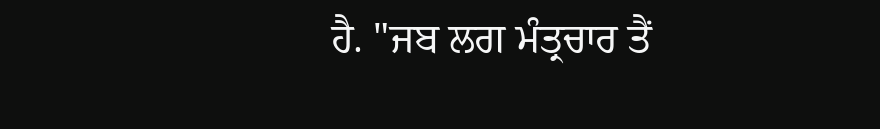ਹੈ. "ਜਬ ਲਗ ਮੰਤ੍ਰਚਾਰ ਤੈਂ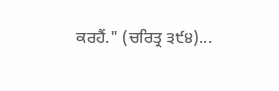ਕਰਹੈਂ." (ਚਰਿਤ੍ਰ ੩੯੪)...